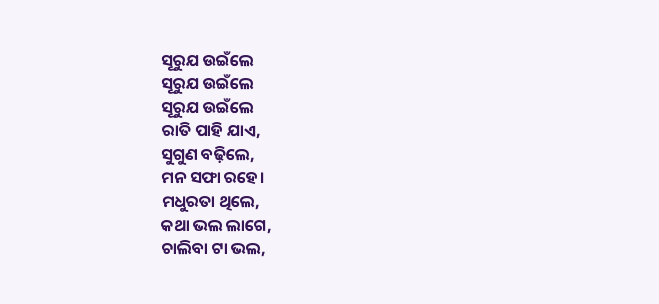ସୂରୁଯ ଉଇଁଲେ
ସୂରୁଯ ଉଇଁଲେ
ସୂରୁଯ ଉଇଁଲେ
ରାତି ପାହି ଯାଏ,
ସୁଗୁଣ ବଢ଼ିଲେ,
ମନ ସଫା ରହେ।
ମଧୁରତା ଥିଲେ,
କଥା ଭଲ ଲାଗେ,
ଚାଲିବା ଟା ଭଲ,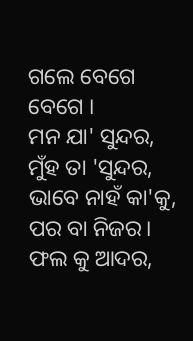ଗଲେ ବେଗେ ବେଗେ ।
ମନ ଯା' ସୁନ୍ଦର,
ମୁଁହ ତା 'ସୁନ୍ଦର,
ଭାବେ ନାହଁ କା'କୁ,
ପର ବା ନିଜର।
ଫଲ କୁ ଆଦର,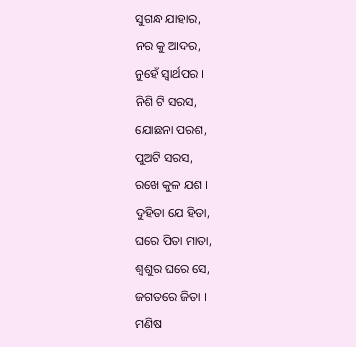ସୁଗନ୍ଧ ଯାହାର,
ନର କୁ ଆଦର,
ନୁହେଁ ସ୍ଵାର୍ଥପର ।
ନିଶି ଟି ସରସ,
ଯୋଛନା ପରଶ,
ପୁଅଟି ସରସ,
ରଖେ କୁଳ ଯଶ ।
ଦୁହିତା ଯେ ହିତା,
ଘରେ ପିତା ମାତା,
ଶ୍ବଶୁର ଘରେ ସେ,
ଜଗତରେ ଜିତା ।
ମଣିଷ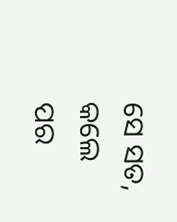ସେ ସତ,
କଲେ ପର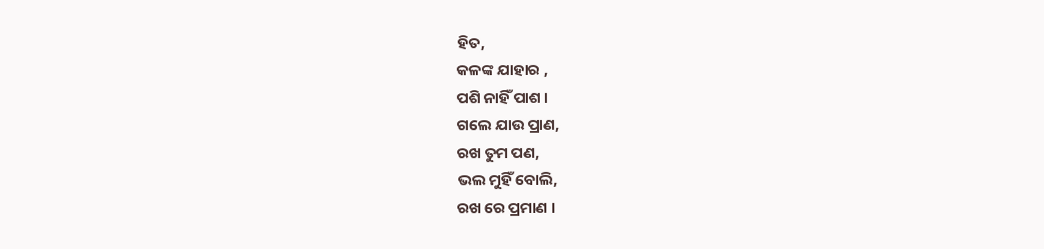ହିତ,
କଳଙ୍କ ଯାହାର ,
ପଶି ନାହିଁ ପାଶ ।
ଗଲେ ଯାଉ ପ୍ରାଣ,
ରଖ ତୁମ ପଣ,
ଭଲ ମୁହିଁ ବୋଲି,
ରଖ ରେ ପ୍ରମାଣ ।